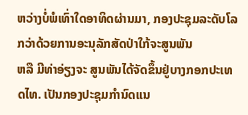ຫວ່າງບໍ່ພໍເທົ່າໃດອາທິດຜ່ານມາ, ກອງປະຊຸມລະດັບໂລກວ່າດ້ວຍການອະນຸລັກສັດປ່າໃກ້ຈະສູນພັນ
ຫລື ມີທ່າອ່ຽງຈະ ສູນພັນໄດ້ຈັດຂຶ້ນຢູ່ບາງກອກປະເທດໄທ. ເປັນກອງປະຊຸມກຳນົດແນ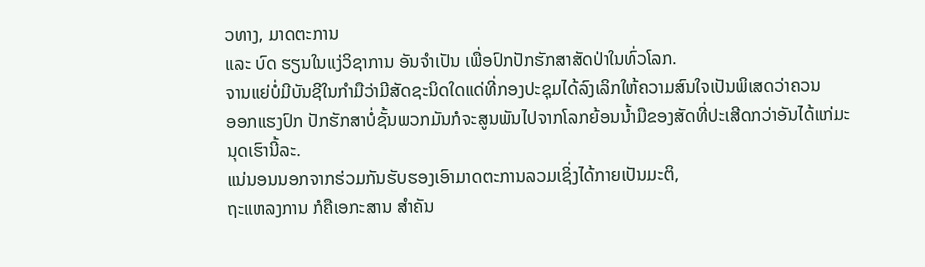ວທາງ, ມາດຕະການ
ແລະ ບົດ ຮຽນໃນແງ່ວິຊາການ ອັນຈຳເປັນ ເພື່ອປົກປັກຮັກສາສັດປ່າໃນທົ່ວໂລກ.
ຈານແຍ່ບໍ່ມີບັນຊີໃນກຳມືວ່າມີສັດຊະນິດໃດແດ່ທີ່ກອງປະຊຸມໄດ້ລົງເລິກໃຫ້ຄວາມສົນໃຈເປັນພິເສດວ່າຄວນ
ອອກແຮງປົກ ປັກຮັກສາບໍ່ຊັ້ນພວກມັນກໍຈະສູນພັນໄປຈາກໂລກຍ້ອນນ້ຳມືຂອງສັດທີ່ປະເສີດກວ່າອັນໄດ້ແກ່ມະ
ນຸດເຮົານີ້ລະ.
ແນ່ນອນນອກຈາກຮ່ວມກັນຮັບຮອງເອົາມາດຕະການລວມເຊິ່ງໄດ້ກາຍເປັນມະຕິ,
ຖະແຫລງການ ກໍຄືເອກະສານ ສຳຄັນ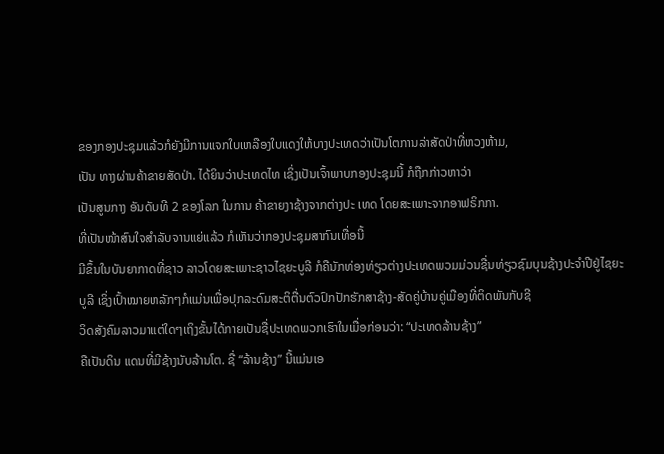ຂອງກອງປະຊຸມແລ້ວກໍຍັງມີການແຈກໃບເຫລືອງໃບແດງໃຫ້ບາງປະເທດວ່າເປັນໂຕການລ່າສັດປ່າທີ່ຫວງຫ້າມ,
ເປັນ ທາງຜ່ານຄ້າຂາຍສັດປ່າ. ໄດ້ຍິນວ່າປະເທດໄທ ເຊິ່ງເປັນເຈົ້າພາບກອງປະຊຸມນີ້ ກໍຖືກກ່າວຫາວ່າ
ເປັນສູນກາງ ອັນດັບທີ 2 ຂອງໂລກ ໃນການ ຄ້າຂາຍງາຊ້າງຈາກຕ່າງປະ ເທດ ໂດຍສະເພາະຈາກອາຟຣິກກາ.
ທີ່ເປັນໜ້າສົນໃຈສຳລັບຈານແຍ່ແລ້ວ ກໍເຫັນວ່າກອງປະຊຸມສາກົນເທື່ອນີ້
ມີຂຶ້ນໃນບັນຍາກາດທີ່ຊາວ ລາວໂດຍສະເພາະຊາວໄຊຍະບູລີ ກໍຄືນັກທ່ອງທ່ຽວຕ່າງປະເທດພວມມ່ວນຊື່ນທ່ຽວຊົມບຸນຊ້າງປະຈຳປີຢູ່ໄຊຍະ
ບູລີ ເຊິ່ງເປົ້າໝາຍຫລັກໆກໍແມ່ນເພື່ອປຸກລະດົມສະຕິຕື່ນຕົວປົກປັກຮັກສາຊ້າງ-ສັດຄູ່ບ້ານຄູ່ເມືອງທີ່ຕິດພັນກັບຊີ
ວິດສັງຄົມລາວມາແຕ່ໃດໆເຖິງຂັ້ນໄດ້ກາຍເປັນຊື່ປະເທດພວກເຮົາໃນເມື່ອກ່ອນວ່າ: “ປະເທດລ້ານຊ້າງ”
ຄືເປັນດິນ ແດນທີ່ມີຊ້າງນັບລ້ານໂຕ. ຊື່ “ລ້ານຊ້າງ” ນີ້ແມ່ນເອ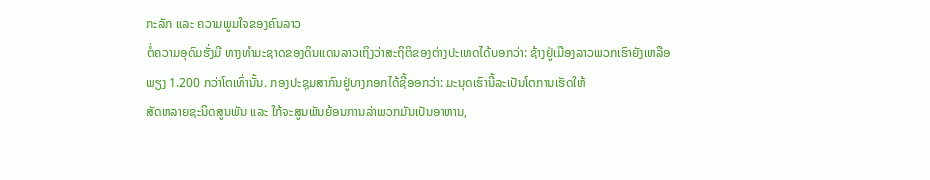ກະລັກ ແລະ ຄວາມພູມໃຈຂອງຄົນລາວ
ຕໍ່ຄວາມອຸດົມຮັ່ງມີ ທາງທຳມະຊາດຂອງດິນແດນລາວເຖິງວ່າສະຖິຕິຂອງຕ່າງປະເທດໄດ້ບອກວ່າ: ຊ້າງຢູ່ເມືອງລາວພວກເຮົາຍັງເຫລືອ
ພຽງ 1.200 ກວ່າໂຕເທົ່ານັ້ນ. ກອງປະຊຸມສາກົນຢູ່ບາງກອກໄດ້ຊີ້ອອກວ່າ: ມະນຸດເຮົານີ້ລະເປັນໂຕການເຮັດໃຫ້
ສັດຫລາຍຊະນິດສູນພັນ ແລະ ໃກ້ຈະສູນພັນຍ້ອນການລ່າພວກມັນເປັນອາຫານ,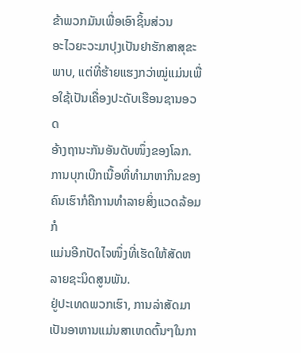ຂ້າພວກມັນເພື່ອເອົາຊິ້ນສ່ວນ
ອະໄວຍະວະມາປຸງເປັນຢາຮັກສາສຸຂະພາບ, ແຕ່ທີ່ຮ້າຍແຮງກວ່າໝູ່ແມ່ນເພື່ອໃຊ້ເປັນເຄື່ອງປະດັບເຮືອນຊານອວດ
ອ້າງຖານະກັນອັນດັບໜຶ່ງຂອງໂລກ. ການບຸກເບີກເນື້ອທີ່ທຳມາຫາກິນຂອງຄົນເຮົາກໍຄືການທຳລາຍສິ່ງແວດລ້ອມກໍ
ແມ່ນອີກປັດໄຈໜຶ່ງທີ່ເຮັດໃຫ້ສັດຫລາຍຊະນິດສູນພັນ.
ຢູ່ປະເທດພວກເຮົາ, ການລ່າສັດມາເປັນອາຫານແມ່ນສາເຫດຕົ້ນໆໃນກາ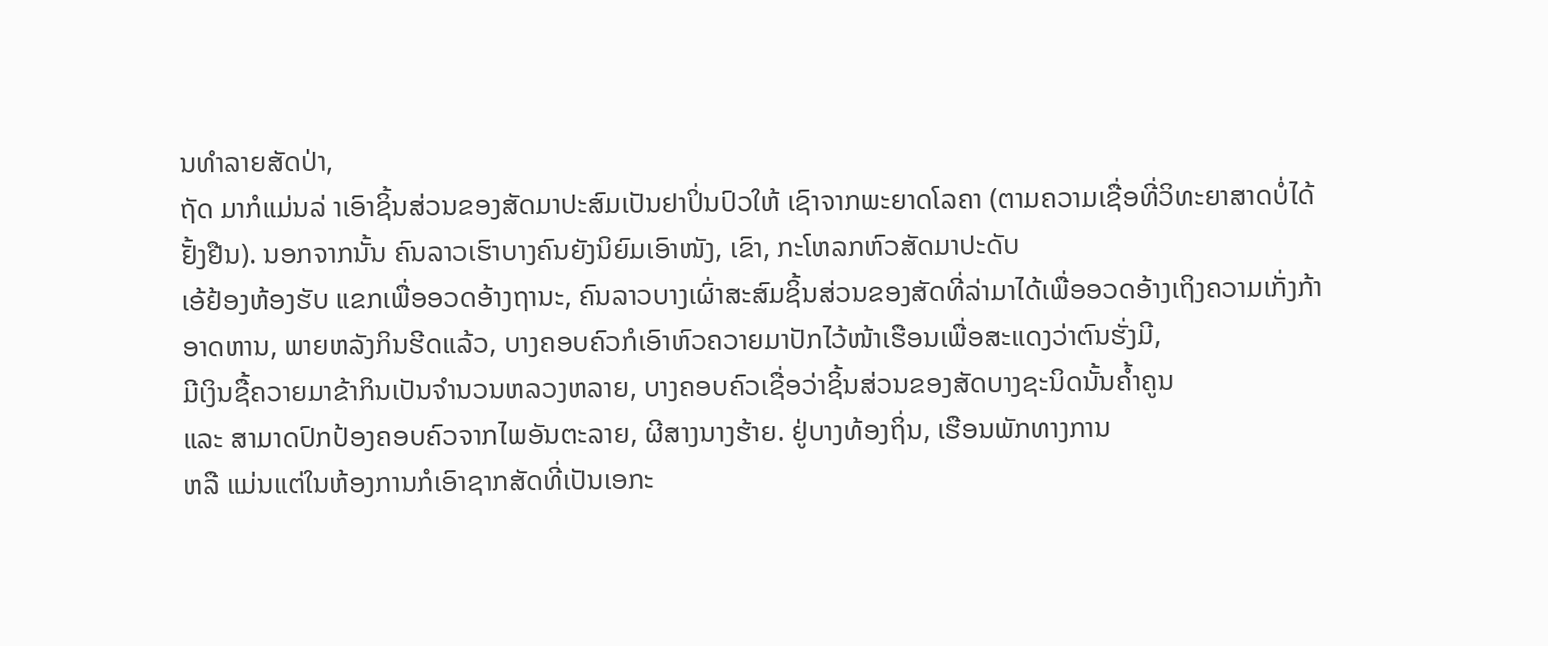ນທຳລາຍສັດປ່າ,
ຖັດ ມາກໍແມ່ນລ່ າເອົາຊິ້ນສ່ວນຂອງສັດມາປະສົມເປັນຢາປິ່ນປົວໃຫ້ ເຊົາຈາກພະຍາດໂລຄາ (ຕາມຄວາມເຊື່ອທີ່ວິທະຍາສາດບໍ່ໄດ້
ຢັ້ງຢືນ). ນອກຈາກນັ້ນ ຄົນລາວເຮົາບາງຄົນຍັງນິຍົມເອົາໜັງ, ເຂົາ, ກະໂຫລກຫົວສັດມາປະດັບ
ເອ້ຢ້ອງຫ້ອງຮັບ ແຂກເພື່ອອວດອ້າງຖານະ, ຄົນລາວບາງເຜົ່າສະສົມຊິ້ນສ່ວນຂອງສັດທີ່ລ່າມາໄດ້ເພື່ອອວດອ້າງເຖິງຄວາມເກັ່ງກ້າ
ອາດຫານ, ພາຍຫລັງກິນຮີດແລ້ວ, ບາງຄອບຄົວກໍເອົາຫົວຄວາຍມາປັກໄວ້ໜ້າເຮືອນເພື່ອສະແດງວ່າຕົນຮັ່ງມີ,
ມີເງິນຊື້ຄວາຍມາຂ້າກິນເປັນຈຳນວນຫລວງຫລາຍ, ບາງຄອບຄົວເຊື່ອວ່າຊິ້ນສ່ວນຂອງສັດບາງຊະນິດນັ້ນຄ້ຳຄູນ
ແລະ ສາມາດປົກປ້ອງຄອບຄົວຈາກໄພອັນຕະລາຍ, ຜີສາງນາງຮ້າຍ. ຢູ່ບາງທ້ອງຖິ່ນ, ເຮືອນພັກທາງການ
ຫລື ແມ່ນແຕ່ໃນຫ້ອງການກໍເອົາຊາກສັດທີ່ເປັນເອກະ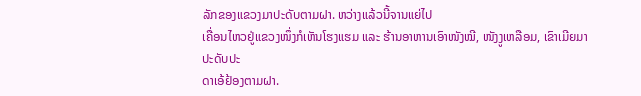ລັກຂອງແຂວງມາປະດັບຕາມຝາ. ຫວ່າງແລ້ວນີ້ຈານແຍ່ໄປ
ເຄື່ອນໄຫວຢູ່ແຂວງໜຶ່ງກໍເຫັນໂຮງແຮມ ແລະ ຮ້ານອາຫານເອົາໜັງໝີ, ໜັງງູເຫລືອມ, ເຂົາເມີຍມາປະດັບປະ
ດາເອ້ຢ້ອງຕາມຝາ.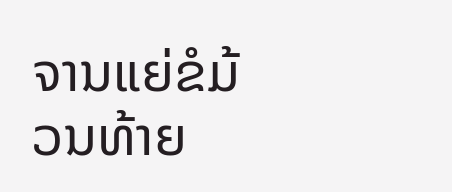ຈານແຍ່ຂໍມ້ວນທ້າຍ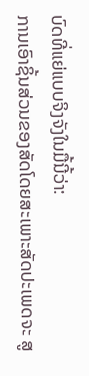ບົດທີ່ແຍ່ແບບຈິງຈັງໃນມື້ນີ້ວ່າ:
ການເອົາຊິ້ນສ່ວນຂອງສັດໂດຍສະເພາະສັດປະເພດຈະ ສູ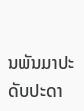ນພັນມາປະດັບປະດາ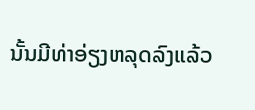ນັ້ນມີທ່າອ່ຽງຫລຸດລົງແລ້ວ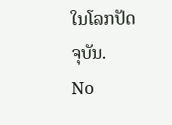ໃນໂລກປັດຈຸບັນ.
No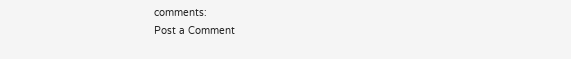comments:
Post a Comment